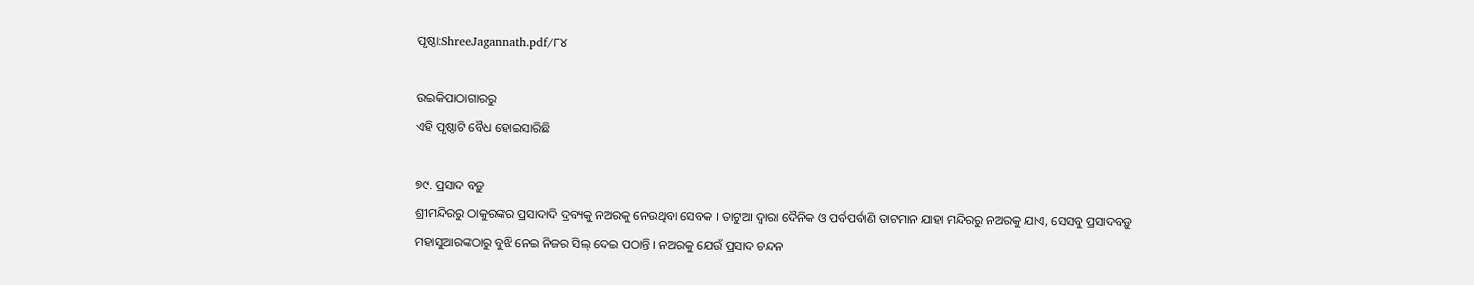ପୃଷ୍ଠା:ShreeJagannath.pdf/୮୪

ଉଇକିପାଠାଗାର‌ରୁ
ଏହି ପୃଷ୍ଠାଟି ବୈଧ ହୋଇସାରିଛି

୭୯. ପ୍ରସାଦ ବଡ଼ୁ
ଶ୍ରୀମନ୍ଦିରରୁ ଠାକୁରଙ୍କର ପ୍ରସାଦାଦି ଦ୍ରବ୍ୟକୁ ନଅରକୁ ନେଉଥିବା ସେବକ । ତାଟୁଆ ଦ୍ବାରା ଦୈନିକ ଓ ପର୍ବପର୍ବାଣି ତାଟମାନ ଯାହା ମନ୍ଦିରରୁ ନଅରକୁ ଯାଏ, ସେସବୁ ପ୍ରସାଦବଡ଼ୁ ମହାସୁଆରଙ୍କଠାରୁ ବୁଝି ନେଇ ନିଜର ସିଲ୍ ଦେଇ ପଠାନ୍ତି । ନଅରକୁ ଯେଉଁ ପ୍ରସାଦ ଚନ୍ଦନ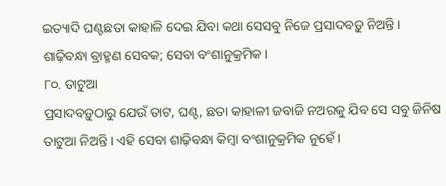ଇତ୍ୟାଦି ଘଣ୍ଟଛତା କାହାଳି ଦେଇ ଯିବା କଥା ସେସବୁ ନିଜେ ପ୍ରସାଦବଡ଼ୁ ନିଅନ୍ତି ।
ଶାଢ଼ିବନ୍ଧା ବ୍ରାହ୍ମଣ ସେବକ; ସେବା ବଂଶାନୁକ୍ରମିକ ।
୮୦. ତାଟୁଆ
ପ୍ରସାଦବଡ଼ୁଠାରୁ ଯେଉଁ ତାଟ, ଘଣ୍ଟ, ଛତା କାହାଳୀ ଜବାଜି ନଅରକୁ ଯିବ ସେ ସବୁ ଜିନିଷ ତାଟୁଆ ନିଅନ୍ତି । ଏହି ସେବା ଶାଢ଼ିବନ୍ଧା କିମ୍ବା ବଂଶାନୁକ୍ରମିକ ନୁହେଁ ।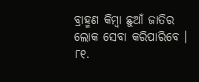ବ୍ରାହ୍ମଣ କିମ୍ବା ଛୁଆଁ ଜାତିର ଲୋକ ସେବା କରିପାରିବେ ।
୮୧.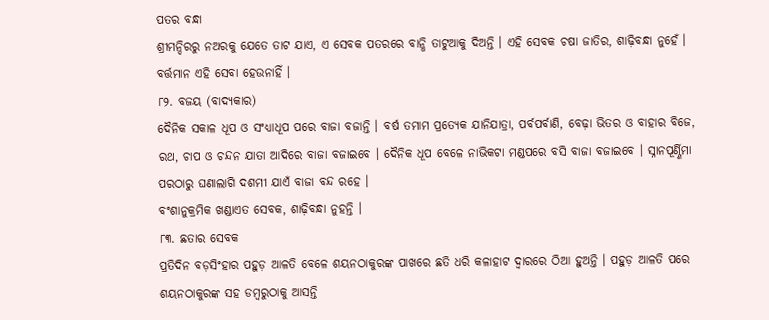ପତର ବନ୍ଧା
ଶ୍ରୀମନ୍ଦିରରୁ ନଅରକୁ ଯେତେ ତାଟ ଯାଏ, ଏ ସେବକ ପତରରେ ବାନ୍ଧି ତାଟୁଆକୁ ଦିଅନ୍ତି । ଏହି ସେବକ ଚଷା ଜାତିର, ଶାଢ଼ିବନ୍ଧା ନୁହେଁ । ବର୍ତ୍ତମାନ ଏହି ସେବା ହେଉନାହିଁ ।
୮୨. ବଜୟ (ବାଦ୍ୟକାର)
ଦୈନିକ ସକାଳ ଧୂପ ଓ ସଂଧ୍ୟାଧୂପ ପରେ ବାଜା ବଜାନ୍ତି । ବର୍ଷ ତମାମ ପ୍ରତ୍ୟେକ ଯାନିଯାତ୍ରା, ପର୍ବପର୍ବାଣି, ବେଢ଼ା ଭିତର ଓ ବାହାର ବିଜେ, ରଥ, ଚାପ ଓ ଚନ୍ଦନ ଯାତା ଆଦିରେ ବାଜା ବଜାଇବେ । ଦୈନିକ ଧୂପ ବେଳେ ନାଭିକଟା ମଣ୍ଡପରେ ବସି ବାଜା ବଜାଇବେ । ସ୍ନାନପୂର୍ଣ୍ଣିମା ପରଠାରୁ ଘଣାଲାଗି ଦଶମୀ ଯାଏଁ ବାଜା ବନ୍ଦ ରହେ ।
ବଂଶାନୁକ୍ରମିକ ଖଣ୍ଡାଏତ ସେବକ, ଶାଢ଼ିବନ୍ଧା ନୁହନ୍ତି ।
୮୩. ଛତାର ସେବକ
ପ୍ରତିଦିନ ବଡ଼ସିଂହାର ପହୁଡ଼ ଆଳତି ବେଳେ ଶୟନଠାକୁରଙ୍କ ପାଖରେ ଛତି ଧରି କଳାହାଟ ଦ୍ବାରରେ ଠିଆ ହୁଅନ୍ତି । ପହୁଡ଼ ଆଳତି ପରେ ଶୟନଠାକୁରଙ୍କ ସହ ଡମ୍ବରୁଠାକୁ ଆସନ୍ତି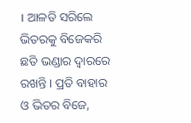। ଆଳତି ସରିଲେ ଭିତରକୁ ବିଜେକରି ଛତି ଭଣ୍ଡାର ଦ୍ବାରରେ ରଖନ୍ତି । ପ୍ରତି ବାହାର ଓ ଭିତର ବିଜେ,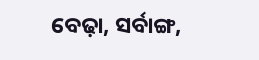ବେଢ଼ା, ସର୍ବାଙ୍ଗ,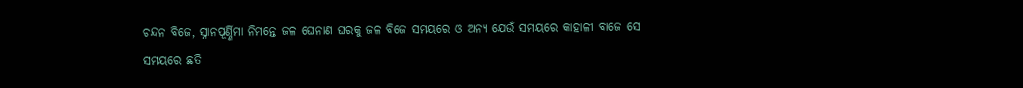ଚନ୍ଦନ ବିଜେ, ସ୍ନାନପୂର୍ଣ୍ଣିମା ନିମନ୍ତେ ଜଳ ଘେନାଣ ଘରକୁ ଜଳ ବିଜେ ସମୟରେ ଓ ଅନ୍ୟ ଯେଉଁ ସମୟରେ କାହାଳୀ ବାଜେ ସେ ସମୟରେ ଛତି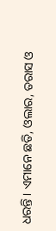ଧରନ୍ତି । ଏମାନେ ଛତି, ଓଲାର, ତରାସ ଓ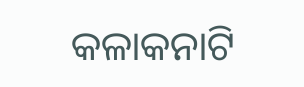କଳାକନାଟି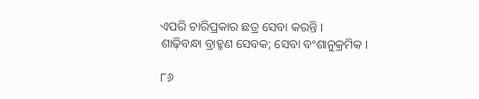ଏପରି ଚାରିପ୍ରକାର ଛତ୍ର ସେବା କରନ୍ତି ।
ଶାଢ଼ିବନ୍ଧା ବ୍ରାହ୍ମଣ ସେବକ; ସେବା ବଂଶାନୁକ୍ରମିକ ।

୮୬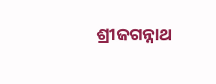ଶ୍ରୀଜଗନ୍ନାଥ